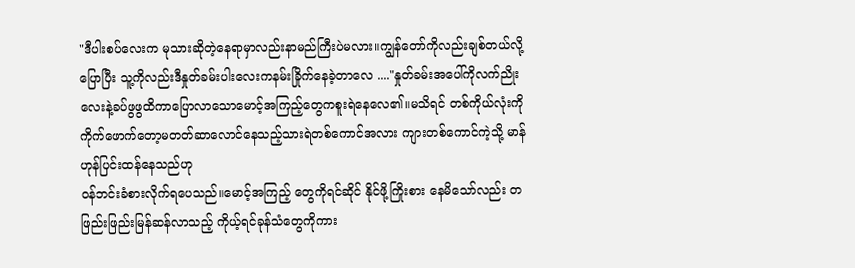"ဒီပါးစပ်လေးက မုသားဆိုတဲ့နေရာမှာလည်းနာမည်ကြီးပဲမလား။ကျွန်တော်ကိုလည်းချစ်တယ်လို့ပြောပြီး သူ့ကိုလည်းဒီနှုတ်ခမ်းပါးလေးကနမ်းခြိုက်နေခဲ့တာလေ ...."နှုတ်ခမ်းအပေါ်ကိုလက်ညိုးလေးနဲ့ခပ်ဖွဖွထိကာပြောလာသောမောင့်အကြည့်တွေကစူးရဲနေလေ၏။မသိရင် တစ်ကိုယ်လုံးကိုကိုက်ဖောက်တော့မတတ်ဆာလောင်နေသည့်သားရဲတစ်ကောင်အလား ကျားတစ်ကောင်ကဲ့သို့ မာန်ဟုန်ပြင်းထန်နေသည်ဟု
ဝန်ဘင်းခံစားလိုက်ရပေသည်။မောင့်အကြည့် တွေကိုရင်ဆိုင် နိုင်ဖို့ကြိုးစား နေမိသော်လည်း တဖြည်းဖြည်းမြန်ဆန်လာသည့် ကိုယ့်ရင်ခုန်သံတွေကိုကား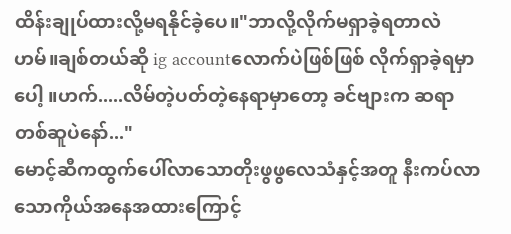ထိန်းချုပ်ထားလို့မရနိုင်ခဲ့ပေ။"ဘာလို့လိုက်မရှာခဲ့ရတာလဲဟမ်။ချစ်တယ်ဆို ig accountလောက်ပဲဖြစ်ဖြစ် လိုက်ရှာခဲ့ရမှာပေါ့ ။ဟက်.....လိမ်တဲ့ပတ်တဲ့နေရာမှာတော့ ခင်ဗျားက ဆရာတစ်ဆူပဲနော်..."
မောင့်ဆီကထွက်ပေါ်လာသောတိုးဖွဖွလေသံနှင့်အတူ နီးကပ်လာသောကိုယ်အနေအထားကြောင့်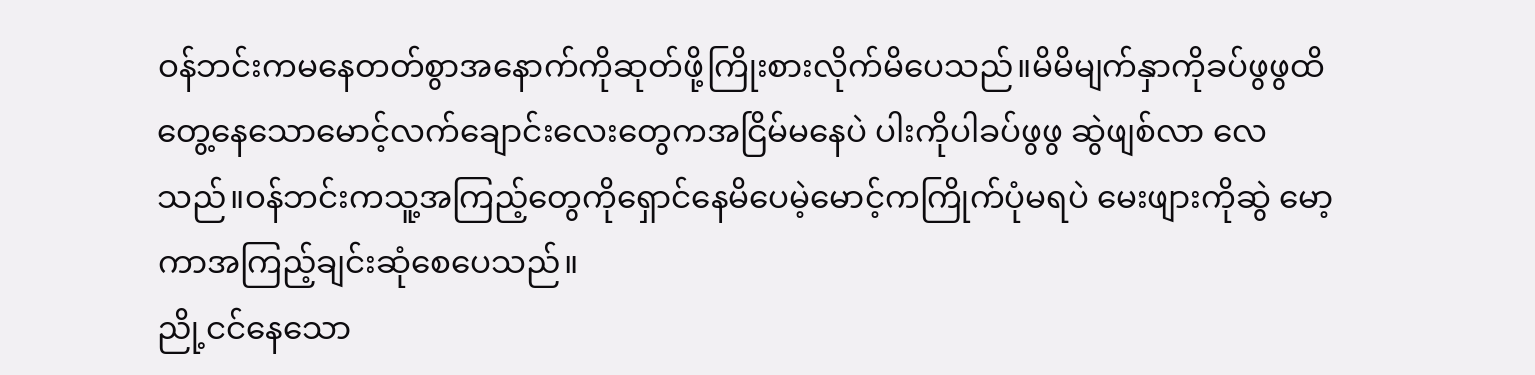ဝန်ဘင်းကမနေတတ်စွာအနောက်ကိုဆုတ်ဖို့ကြိုးစားလိုက်မိပေသည်။မိမိမျက်နှာကိုခပ်ဖွဖွထိတွေ့နေသောမောင့်လက်ချောင်းလေးတွေကအငြိမ်မနေပဲ ပါးကိုပါခပ်ဖွဖွ ဆွဲဖျစ်လာ လေသည်။ဝန်ဘင်းကသူ့အကြည့်တွေကိုရှောင်နေမိပေမဲ့မောင့်ကကြိုက်ပုံမရပဲ မေးဖျားကိုဆွဲ မော့ကာအကြည့်ချင်းဆုံစေပေသည်။
ညို့ငင်နေသော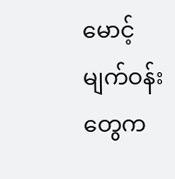မောင့်မျက်ဝန်းတွေက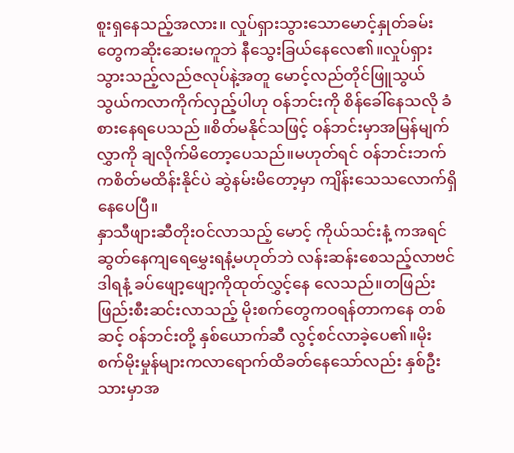စူးရှနေသည့်အလား။ လှုပ်ရှားသွားသောမောင့်နှုတ်ခမ်းတွေကဆိုးဆေးမကူဘဲ နီသွေးခြယ်နေလေ၏။လှုပ်ရှားသွားသည့်လည်ဇလုပ်နဲ့အတူ မောင့်လည်တိုင်ဖြူသွယ်သွယ်ကလာကိုက်လှည့်ပါဟု ဝန်ဘင်းကို စိန်ခေါ်နေသလို ခံစားနေရပေသည် ။စိတ်မနိုင်သဖြင့် ဝန်ဘင်းမှာအမြန်မျက်လွှာကို ချလိုက်မိတော့ပေသည်။မဟုတ်ရင် ဝန်ဘင်းဘက်ကစိတ်မထိန်းနိုင်ပဲ ဆွဲနမ်းမိတော့မှာ ကျိန်းသေသလောက်ရှိနေပေပြီ။
နှာသီဖျားဆီတိုးဝင်လာသည့် မောင့် ကိုယ်သင်းနံ့ ကအရင်ဆွတ်နေကျရေမွှေးရနံ့မဟုတ်ဘဲ လန်းဆန်းစေသည့်လာဗင်ဒါရနံ့ ခပ်ဖျော့ဖျော့ကိုထုတ်လွှင့်နေ လေသည်။တဖြည်းဖြည်းစီးဆင်းလာသည့် မိုးစက်တွေကဝရန်တာကနေ တစ်ဆင့် ဝန်ဘင်းတို့ နှစ်ယောက်ဆီ လွင့်စင်လာခဲ့ပေ၏။မိုးစက်မိုးမှုန်များကလာရောက်ထိခတ်နေသော်လည်း နှစ်ဦးသားမှာအ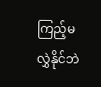ကြည့်မလွှဲနိုင်ဘဲ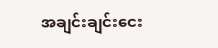အချင်းချင်းငေး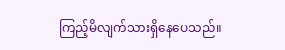ကြည့်မိလျက်သားရှိနေပေသည်။